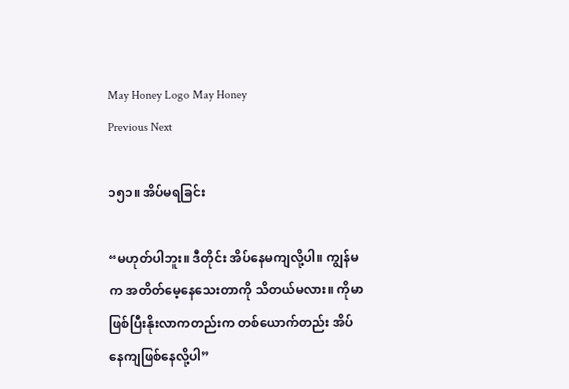May Honey Logo May Honey
Previous Next

၁၅၁။ အိပ်မရခြင်း

“မဟုတ်ပါဘူး။ ဒီတိုင်း အိပ်နေမကျလို့ပါ။ ကျွန်မက အတိတ်မေ့နေသေးတာကို သိတယ်မလား။ ကိုမာဖြစ်ပြီးနိုးလာကတည်းက တစ်ယောက်တည်း အိပ်နေကျဖြစ်နေလို့ပါ”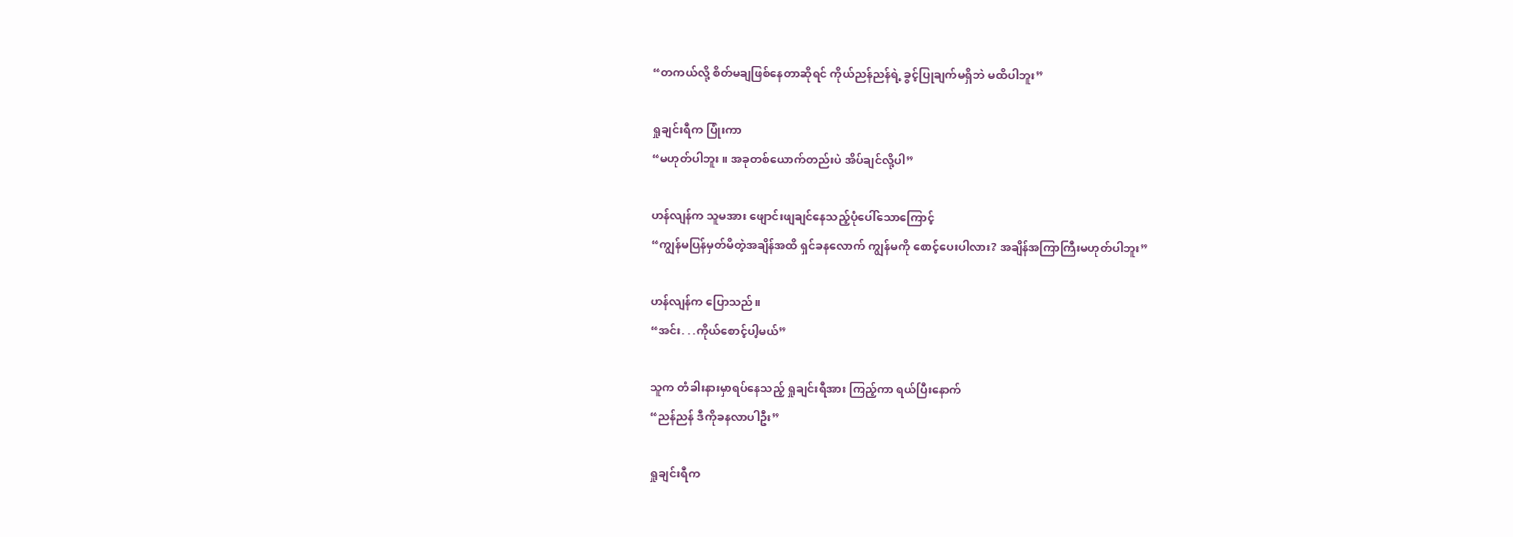“တကယ်လို့ စိတ်မချဖြစ်နေတာဆိုရင် ကိုယ်ညန်ညန်ရဲ့ ခွင့်ပြုချက်မရှိဘဲ မထိပါဘူး”

ရှုချင်းရီက ပြုံးကာ
“မဟုတ်ပါဘူး။ အခုတစ်ယောက်တည်းပဲ အိပ်ချင်လို့ပါ”

ဟန်လျန်က သူမအား ဖျောင်းဖျချင်နေသည့်ပုံပေါ်သောကြောင့်
“ကျွန်မပြန်မှတ်မိတဲ့အချိန်အထိ ရှင်ခနလောက် ကျွန်မကို စောင့်ပေးပါလား? အချိန်အကြာကြီးမဟုတ်ပါဘူး”

ဟန်လျန်က ပြောသည်။
“အင်း. . .ကိုယ်စောင့်ပါ့မယ်”

သူက တံခါးနားမှာရပ်နေသည့် ရှုချင်းရီအား ကြည့်ကာ ရယ်ပြီးနောက်
“ညန်ညန် ဒီကိုခနလာပါဦး”

ရှုချင်းရီက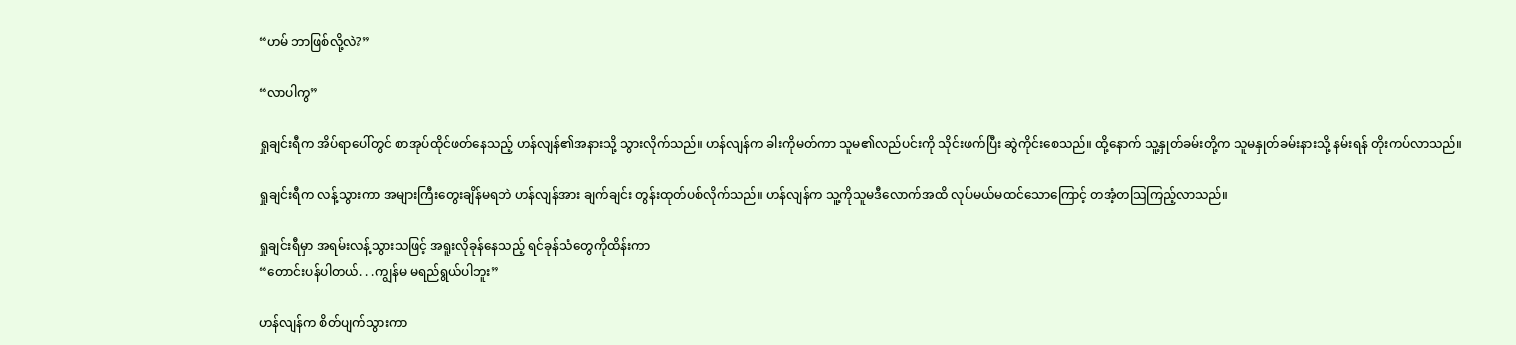“ဟမ် ဘာဖြစ်လို့လဲ?”

“လာပါကွ”

ရှုချင်းရီက အိပ်ရာပေါ်တွင် စာအုပ်ထိုင်ဖတ်နေသည့် ဟန်လျန်၏အနားသို့ သွားလိုက်သည်။ ဟန်လျန်က ခါးကိုမတ်ကာ သူမ၏လည်ပင်းကို သိုင်းဖက်ပြီး ဆွဲကိုင်းစေသည်။ ထို့နောက် သူ့နှုတ်ခမ်းတို့က သူမနှုတ်ခမ်းနားသို့ နမ်းရန် တိုးကပ်လာသည်။

ရှုချင်းရီက လန့်သွားကာ အများကြီးတွေးချိန်မရဘဲ ဟန်လျန်အား ချက်ချင်း တွန်းထုတ်ပစ်လိုက်သည်။ ဟန်လျန်က သူ့ကိုသူမဒီလောက်အထိ လုပ်မယ်မထင်သောကြောင့် တအံ့တသြကြည့်လာသည်။

ရှုချင်းရီမှာ အရမ်းလန့်သွားသဖြင့် အရူးလိုခုန်နေသည့် ရင်ခုန်သံတွေကိုထိန်းကာ
“တောင်းပန်ပါတယ်. . .ကျွန်မ မရည်ရွယ်ပါဘူး”

ဟန်လျန်က စိတ်ပျက်သွားကာ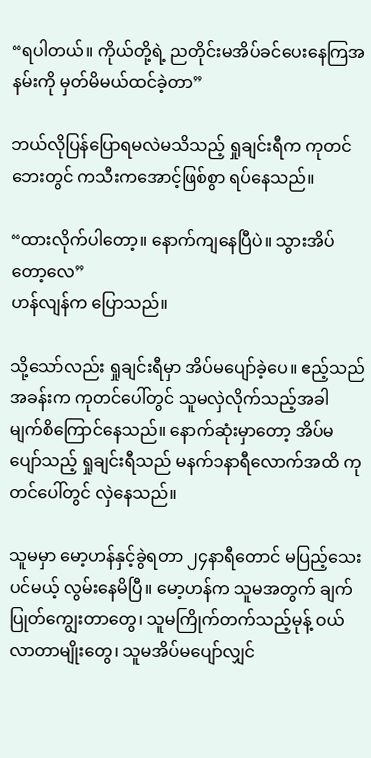“ရပါတယ်။ ကိုယ်တို့ရဲ့ ညတိုင်းမအိပ်ခင်ပေးနေကြအနမ်းကို မှတ်မိမယ်ထင်ခဲ့တာ”

ဘယ်လိုပြန်ပြောရမလဲမသိသည့် ရှုချင်းရီက ကုတင်ဘေးတွင် ကသီးကအောင့်ဖြစ်စွာ ရပ်နေသည်။

“ထားလိုက်ပါတော့။ နောက်ကျနေပြီပဲ။ သွားအိပ်တော့လေ”
ဟန်လျန်က ပြောသည်။

သို့သော်လည်း ရှုချင်းရီမှာ အိပ်မပျော်ခဲ့ပေ။ ဧည့်သည်အခန်းက ကုတင်ပေါ်တွင် သူမလှဲလိုက်သည့်အခါ မျက်စိကြောင်နေသည်။ နောက်ဆုံးမှာတော့ အိပ်မပျော်သည့် ရှုချင်းရီသည် မနက်၁နာရီလောက်အထိ ကုတင်ပေါ်တွင် လှဲနေသည်။

သူမမှာ မော့ဟန်နှင့်ခွဲရတာ ၂၄နာရီတောင် မပြည့်သေးပင်မယ့် လွမ်းနေမိပြီ။ မော့ဟန်က သူမအတွက် ချက်ပြုတ်ကျွေးတာတွေ၊ သူမကြိုက်တက်သည့်မုန့် ဝယ်လာတာမျိုးတွေ၊ သူမအိပ်မပျော်လျှင်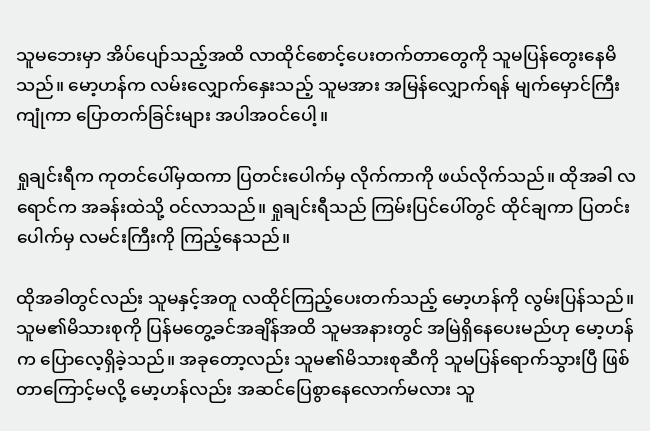သူမဘေးမှာ အိပ်ပျော်သည့်အထိ လာထိုင်စောင့်ပေးတက်တာတွေကို သူမပြန်တွေးနေမိသည်။ မော့ဟန်က လမ်းလျှောက်နှေးသည့် သူမအား အမြန်လျှောက်ရန် မျက်မှောင်ကြီးကျုံကာ ပြောတက်ခြင်းများ အပါအဝင်ပေါ့။

ရှုချင်းရီက ကုတင်ပေါ်မှထကာ ပြတင်းပေါက်မှ လိုက်ကာကို ဖယ်လိုက်သည်။ ထိုအခါ လရောင်က အခန်းထဲသို့ ဝင်လာသည်။ ရှုချင်းရီသည် ကြမ်းပြင်ပေါ်တွင် ထိုင်ချကာ ပြတင်းပေါက်မှ လမင်းကြီးကို ကြည့်နေသည်။

ထိုအခါတွင်လည်း သူမနှင့်အတူ လထိုင်ကြည့်ပေးတက်သည့် မော့ဟန်ကို လွမ်းပြန်သည်။ သူမ၏မိသားစုကို ပြန်မတွေ့ခင်အချိန်အထိ သူမအနားတွင် အမြဲရှိနေပေးမည်ဟု မော့ဟန်က ပြောလေ့ရှိခဲ့သည်။ အခုတော့လည်း သူမ၏မိသားစုဆီကို သူမပြန်ရောက်သွားပြီ ဖြစ်တာကြောင့်မလို့ မော့ဟန်လည်း အဆင်ပြေစွာနေလောက်မလား သူ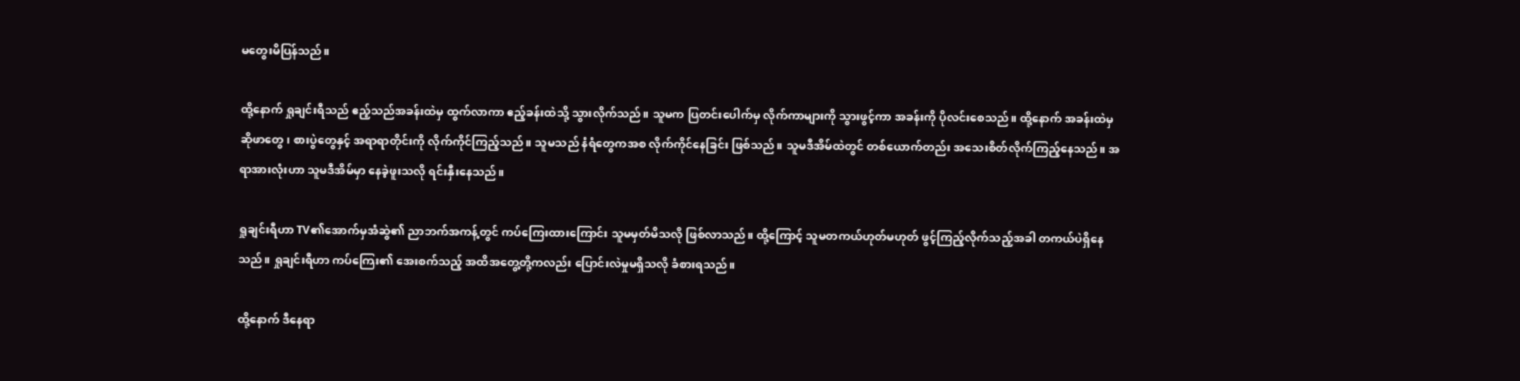မတွေးမိပြန်သည်။

ထို့နောက် ရှုချင်းရီသည် ဧည့်သည်အခန်းထဲမှ ထွက်လာကာ ဧည့်ခန်းထဲသို့ သွားလိုက်သည်။ သူမက ပြတင်းပေါက်မှ လိုက်ကာများကို သွားဖွင့်ကာ အခန်းကို ပိုလင်းစေသည်။ ထို့နောက် အခန်းထဲမှ ဆိုဖာတွေ၊ စားပွဲတွေနှင့် အရာရာတိုင်းကို လိုက်ကိုင်ကြည့်သည်။ သူမသည် နံရံတွေကအစ လိုက်ကိုင်နေခြင်း ဖြစ်သည်။ သူမဒီအိမ်ထဲတွင် တစ်ယောက်တည်း အသေးစိတ်လိုက်ကြည့်နေသည်။ အရာအားလုံးဟာ သူမဒီအိမ်မှာ နေခဲ့ဖူးသလို ရင်းနှီးနေသည်။

ရှုချင်းရီဟာ TV၏အောက်မှအံဆွဲ၏ ညာဘက်အကန့်တွင် ကပ်ကြေးထားကြောင်း သူမမှတ်မိသလို ဖြစ်လာသည်။ ထို့ကြောင့် သူမတကယ်ဟုတ်မဟုတ် ဖွင့်ကြည့်လိုက်သည့်အခါ တကယ်ပဲရှိနေသည်။ ရှုချင်းရီဟာ ကပ်ကြေး၏ အေးစက်သည့် အထိအတွေ့တို့ကလည်း ပြောင်းလဲမှုမရှိသလို ခံစားရသည်။

ထို့နောက် ဒီနေရာ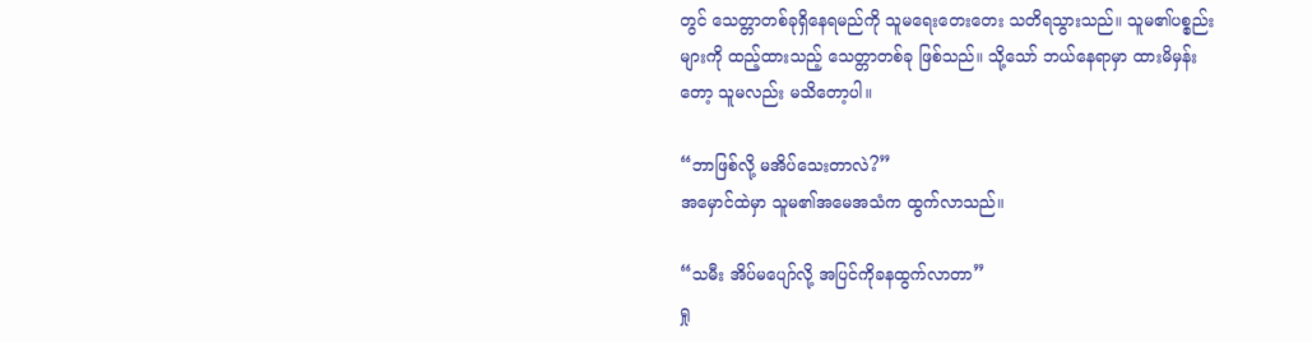တွင် သေတ္တာတစ်ခုရှိနေရမည်ကို သူမရေးတေးတေး သတိရသွားသည်။ သူမ၏ပစ္စည်းများကို ထည့်ထားသည့် သေတ္တာတစ်ခု ဖြစ်သည်။ သို့သော် ဘယ်နေရာမှာ ထားမိမှန်းတော့ သူမလည်း မသိတော့ပါ။

“ဘာဖြစ်လို့ မအိပ်သေးတာလဲ?”
အမှောင်ထဲမှာ သူမ၏အမေအသံက ထွက်လာသည်။

“သမီး အိပ်မပျော်လို့ အပြင်ကိုခနထွက်လာတာ”
ရှု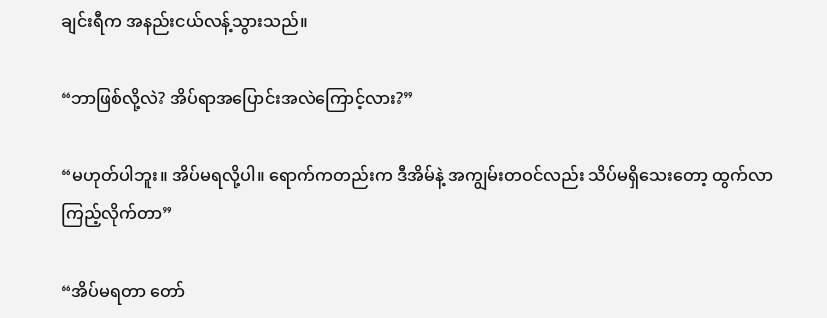ချင်းရီက အနည်းငယ်လန့်သွားသည်။

“ဘာဖြစ်လို့လဲ? အိပ်ရာအပြောင်းအလဲကြောင့်လား?”

“မဟုတ်ပါဘူး။ အိပ်မရလို့ပါ။ ရောက်ကတည်းက ဒီအိမ်နဲ့ အကျွမ်းတဝင်လည်း သိပ်မရှိသေးတော့ ထွက်လာကြည့်လိုက်တာ”

“အိပ်မရတာ တော်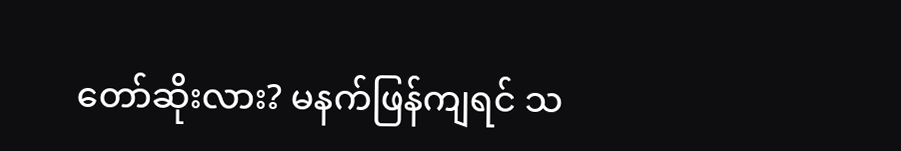တော်ဆိုးလား? မနက်ဖြန်ကျရင် သ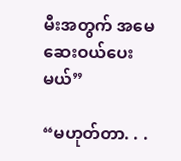မီးအတွက် အမေဆေးဝယ်ပေးမယ်”

“မဟုတ်တာ. . .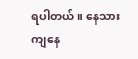ရပါတယ်။ နေသားကျနေ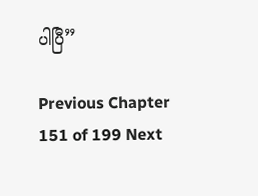ပါပြီ”

Previous Chapter 151 of 199 Next